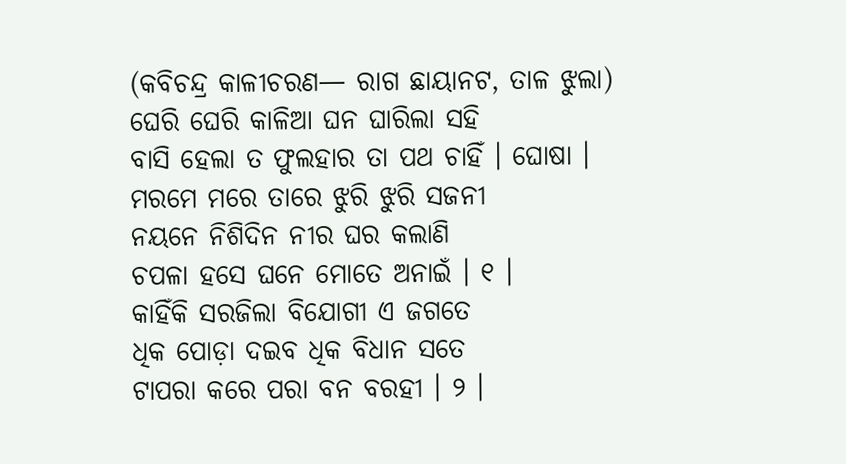(କବିଚନ୍ଦ୍ର କାଳୀଚରଣ— ରାଗ ଛାୟାନଟ, ତାଳ ଝୁଲା)
ଘେରି ଘେରି କାଳିଆ ଘନ ଘାରିଲା ସହି
ବାସି ହେଲା ତ ଫୁଲହାର ତା ପଥ ଚାହିଁ । ଘୋଷା ।
ମରମେ ମରେ ତାରେ ଝୁରି ଝୁରି ସଜନୀ
ନୟନେ ନିଶିଦିନ ନୀର ଘର କଲାଣି
ଚପଳା ହସେ ଘନେ ମୋତେ ଅନାଇଁ । ୧ ।
କାହିଁକି ସରଜିଲା ବିଯୋଗୀ ଏ ଜଗତେ
ଧିକ ପୋଡ଼ା ଦଇବ ଧିକ ବିଧାନ ସତେ
ଟାପରା କରେ ପରା ବନ ବରହୀ । ୨ ।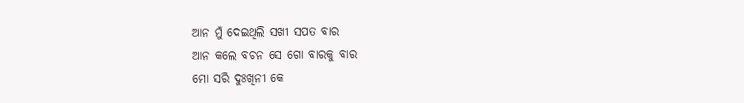ଆନ ମୁଁ ଦେଇଥିଲି ସଖୀ ସପତ ବାର
ଆନ କଲେ ବଚନ ସେ ଗୋ ବାରକୁ ବାର
ମୋ ସରି ଦୁଃଖିନୀ କେ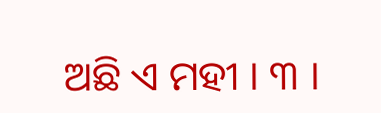ଅଛି ଏ ମହୀ । ୩ ।